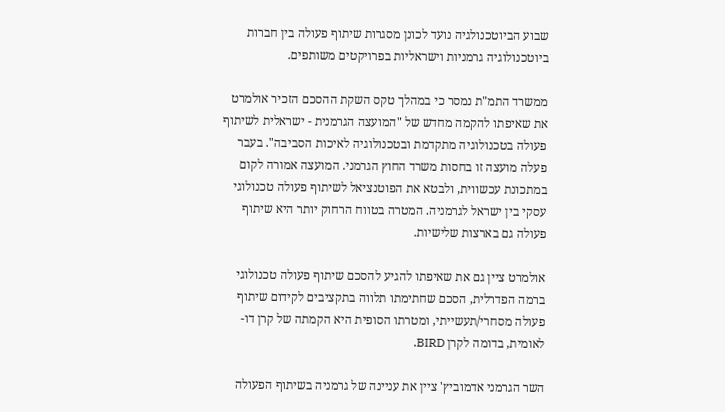שבוע הביוטכנולגיה נועד לכונן מסגרות שיתוף פעולה בין חברות ביוטכנולוגיה גרמניות וישראליות בפרויקטים משותפים.

ממשרד התמ"ת נמסר כי במהלך טקס השקת ההסכם הזכיר אולמרט את שאיפתו להקמה מחדש של "המועצה הגרמנית - ישראלית לשיתוף פעולה בטכנולוגיה מתקדמת ובטכנולוגיה לאיכות הסביבה". בעבר פעלה מועצה זו בחסות משרד החוץ הגרמני. המועצה אמורה לקום במתכונת עכשווית, ולבטא את הפוטנציאל לשיתוף פעולה טכנולוגי עסקי בין ישראל לגרמניה. המטרה בטווח הרחוק יותר היא שיתוף פעולה גם בארצות שלישיות.

אולמרט ציין גם את שאיפתו להגיע להסכם שיתוף פעולה טכנולוגי ברמה הפדרלית, הסכם שחתימתו תלווה בתקציבים לקידום שיתוף פעולה מסחרי/תעשייתי, ומטרתו הסופית היא הקמתה של קרן דו-לאומית, בדומה לקרן BIRD.

השר הגרמני אדמוביץ' ציין את עניינה של גרמניה בשיתוף הפעולה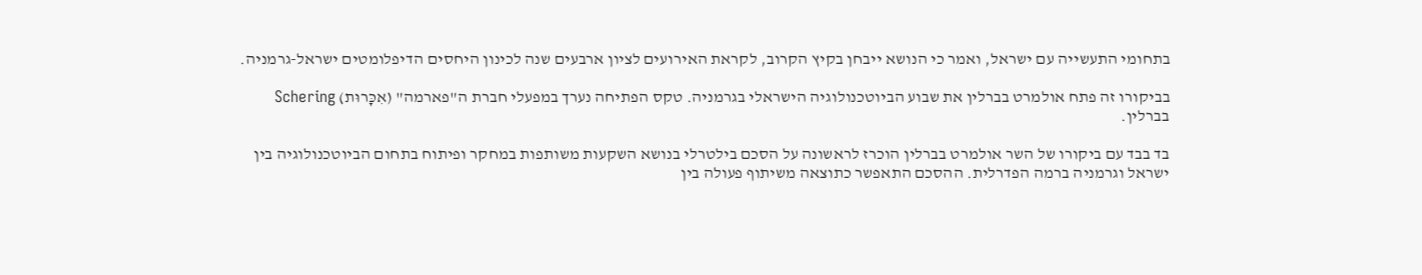בתחומי התעשייה עם ישראל, ואמר כי הנושא ייבחן בקיץ הקרוב, לקראת האירועים לציון ארבעים שנה לכינון היחסים הדיפלומטים ישראל-גרמניה.

בביקורו זה פתח אולמרט בברלין את שבוע הביוטכנולוגיה הישראלי בגרמניה. טקס הפתיחה נערך במפעלי חברת ה"פארמה" (אִכָּרוּת) Schering בברלין.

בד בבד עם ביקורו של השר אולמרט בברלין הוכרז לראשונה על הסכם בילטרלי בנושא השקעות משותפות במחקר ופיתוח בתחום הביוטכנולוגיה בין ישראל וגרמניה ברמה הפדרלית. ההסכם התאפשר כתוצאה משיתוף פעולה בין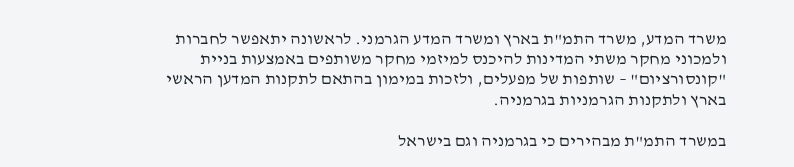משרד המדע, משרד התמ"ת בארץ ומשרד המדע הגרמני. לראשונה יתאפשר לחברות ולמכוני מחקר משתי המדינות להיכנס למיזמי מחקר משותפים באמצעות בניית "קונסורציום" – שותפות של מפעלים, ולזכות במימון בהתאם לתקנות המדען הראשי בארץ ולתקנות הגרמניות בגרמניה.

במשרד התמ"ת מבהירים כי בגרמניה וגם בישראל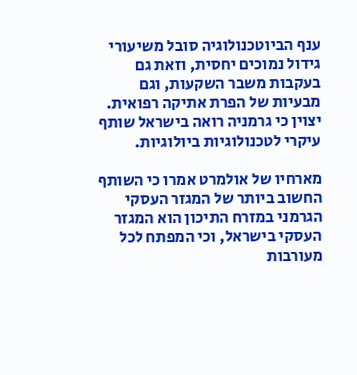ענף הביוטכנולוגיה סובל משיעורי גידול נמוכים יחסית, וזאת גם בעקבות משבר השקעות, וגם מבעיות של הפרת אתיקה רפואית. יצוין כי גרמניה רואה בישראל שותף עיקרי לטכנולוגיות ביולוגיות.

מארחיו של אולמרט אמרו כי השותף החשוב ביותר של המגזר העסקי הגרמני במזרח התיכון הוא המגזר העסקי בישראל, וכי המפתח לכל מעורבות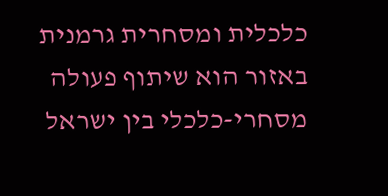כלכלית ומסחרית גרמנית באזור הוא שיתוף פעולה מסחרי-כלכלי בין ישראל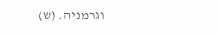וגרמניה. (ש)